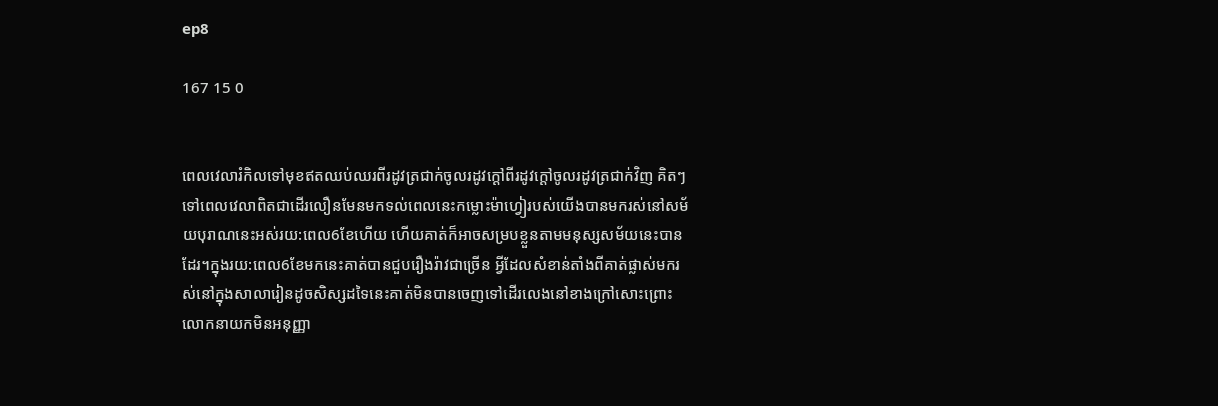ep8

167 15 0


ពេលវេលារំកិលទៅមុខឥតឈប់ឈរពីរដូវត្រជាក់ចូលរដូវក្ដៅពីរដូវក្ដៅចូលរដូវត្រជាក់វិញ គិតៗទៅពេលវេលាពិតជាដើរលឿនមែនមកទល់ពេលនេះកម្លោះម៉ាហ្វៀរបស់យើងបានមករស់នៅសម័យបុរាណនេះអស់រយ:ពេល6ខែហើយ ហើយគាត់ក៏អាចសម្របខ្លួនតាមមនុស្សសម័យនេះបានដែរ។ក្នុងរយ:ពេល6ខែមកនេះគាត់បានជួបរឿងរ៉ាវជាច្រើន អ្វីដែលសំខាន់តាំងពីគាត់ផ្លាស់មករស់នៅក្នុងសាលារៀនដូចសិស្សដទៃនេះគាត់មិនបានចេញទៅដើរលេងនៅខាងក្រៅសោះព្រោះលោកនាយកមិនអនុញ្ញា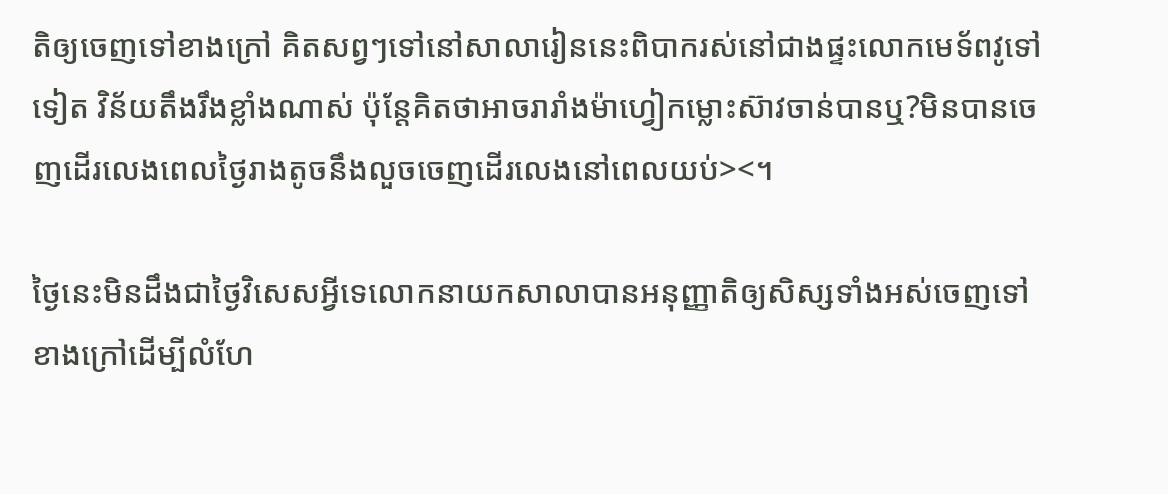តិឲ្យចេញទៅខាងក្រៅ គិតសព្វៗទៅនៅសាលារៀននេះពិបាករស់នៅជាងផ្ទះលោកមេទ័ពវូទៅទៀត វិន័យតឹងរឹងខ្លាំងណាស់ ប៉ុន្តែគិតថាអាចរារាំងម៉ាហ្វៀកម្លោះស៊ាវចាន់បានឬ?មិនបានចេញដើរលេងពេលថ្ងៃរាងតូចនឹងលួចចេញដើរលេងនៅពេលយប់><។

ថ្ងៃនេះមិនដឹងជាថ្ងៃវិសេសអ្វីទេលោកនាយកសាលាបានអនុញ្ញាតិឲ្យសិស្សទាំងអស់ចេញទៅខាងក្រៅដើម្បីលំហែ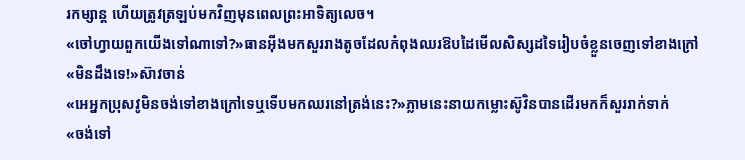រកម្សាន្ត ហើយត្រូវត្រឡប់មកវិញមុនពេលព្រះអាទិត្យលេច។
«ចៅហ្វាយពួកយើងទៅណាទៅ?»ធានអុីងមកសួររាងតូចដែលកំពុងឈរឱបដៃមើលសិស្សដទៃរៀបចំខ្លួនចេញទៅខាងក្រៅ
«មិនដឹងទេ!»ស៊ាវចាន់
«អេអ្នកប្រុសវូមិនចង់ទៅខាងក្រៅទេឬទើបមកឈរនៅត្រង់នេះ?»ភ្លាមនេះនាយកម្លោះស៊ូវិនបានដើរមកក៏សួររាក់ទាក់
«ចង់ទៅ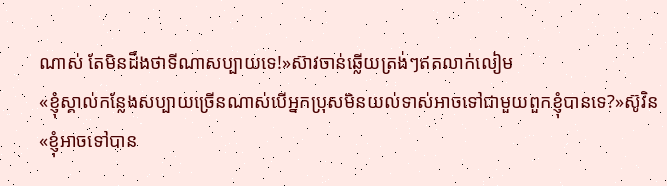ណាស់ តែមិនដឹងថាទីណាសប្បាយទេ!»ស៊ាវចាន់ឆ្លើយត្រង់ៗឥតលាក់លៀម
«ខ្ញុំស្គាល់កន្លែងសប្បាយច្រើនណាស់បើអ្នកប្រុសមិនយល់ទាស់អាចទៅជាមួយពួកខ្ញុំបានទេ?»ស៊ូវិន
«ខ្ញុំអាចទៅបាន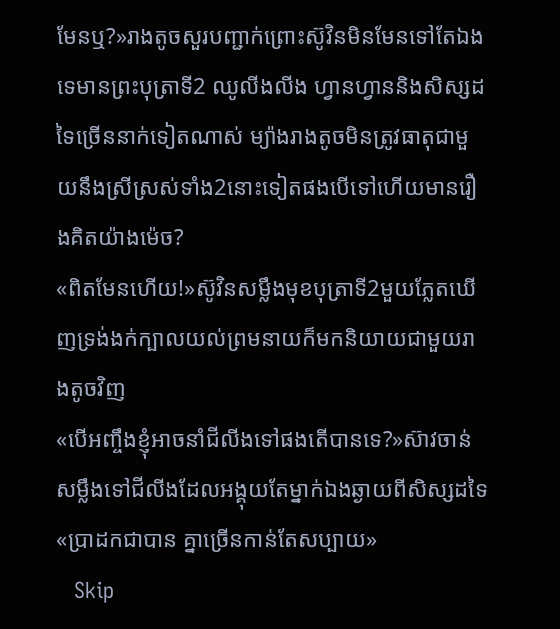មែនឬ?»រាងតូចសួរបញ្ជាក់ព្រោះស៊ូវិនមិនមែនទៅតែឯងទេមានព្រះបុត្រាទី2 ឈូលីងលីង ហ្វានហ្វាននិងសិស្សដទៃច្រើននាក់ទៀតណាស់ ម្យ៉ាងរាងតូចមិនត្រូវធាតុជាមួយនឹងស្រីស្រស់ទាំង2នោះទៀតផងបើទៅហើយមានរឿងគិតយ៉ាងម៉េច?
«ពិតមែនហើយ!»ស៊ូវិនសម្លឹងមុខបុត្រាទី2មួយភ្លែតឃើញទ្រង់ងក់ក្បាលយល់ព្រមនាយក៏មកនិយាយជាមួយរាងតូចវិញ
«បើអញ្ចឹងខ្ញុំអាចនាំជីលីងទៅផងតើបានទេ?»ស៊ាវចាន់សម្លឹងទៅជីលីងដែលអង្គុយតែម្នាក់ឯងឆ្ងាយពីសិស្សដទៃ
«ប្រាដកជាបាន គ្នាច្រើនកាន់តែសប្បាយ»
   Skip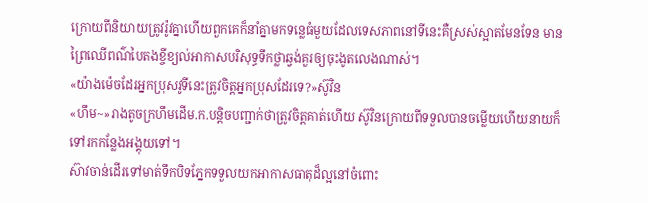ក្រោយពីនិយាយត្រូវរ៉ូវគ្នាហើយពួកគេក៏នាំគ្នាមកទន្លេធំមួយដែលទេសភាពនៅទីនេះគឺស្រស់ស្អាតមែនទែន មានព្រៃឈើពណ៌បៃតងខ្ចីខ្យល់អាកាសបរិសុទ្ធទឹកថ្លាឆ្វង់គួរឲ្យចុះងូតលេងណាស់។
«យ៉ាងម៉េចដែរអ្នកប្រុសវូទីនេះត្រូវចិត្តអ្នកប្រុសដែរទេ?»ស៊ូវិន
«ហឹម~»រាងតូចក្រហឹមដើម.ក.បន្តិចបញ្ជាក់ថាត្រូវចិត្តគាត់ហើយ ស៊ូវិនក្រោយពីទទួលបានចម្លើយហើយនាយក៏ទៅរកកន្លែងអង្គុយទៅ។
ស៊ាវចាន់ដើរទៅមាត់ទឹកបិទភ្នែកទទួលយកអាកាសធាតុដ៏ល្អនៅចំពោះ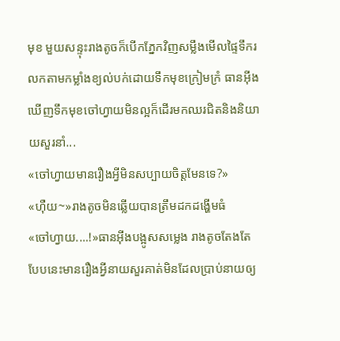មុខ មួយសន្ទុះរាងតូចក៏បើកភ្នែកវិញសម្លឹងមើលផ្ទៃទឹករលកតាមកម្លាំងខ្យល់បក់ដោយទឹកមុខក្រៀមក្រំ ធានអុីងឃើញទឹកមុខចៅហ្វាយមិនល្អក៏ដើរមកឈរជិតនិងនិយាយសួរនាំ...
«ចៅហ្វាយមានរឿងអ្វីមិនសប្បាយចិត្តមែនទេ?»
«ហ៊ឺយ~»រាងតូចមិនឆ្លើយបានត្រឹមដកដង្ហើមធំ
«ចៅហ្វាយ....!»ធានអុីងបង្អូសសម្លេង រាងតូចតែងតែបែបនេះមានរឿងអ្វីនាយសួរគាត់មិនដែលប្រាប់នាយឲ្យ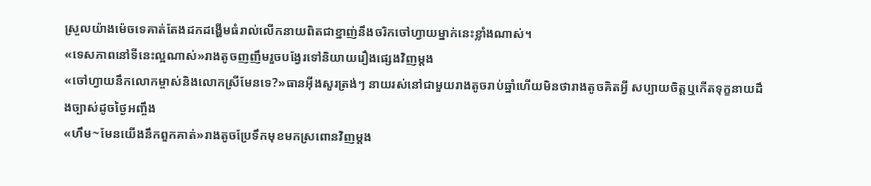ស្រួលយ៉ាងម៉េចទេគាត់តែងដកដង្ហើមធំរាល់លើកនាយពិតជាខ្នាញ់នឹងចរិកចៅហ្វាយម្នាក់នេះខ្លាំងណាស់។
«ទេសភាពនៅទីនេះល្អណាស់»រាងតូចញញឹមរួចបង្វែរទៅនិយាយរឿងផ្សេងវិញម្ដង
«ចៅហ្វាយនឹកលោកម្ចាស់និងលោកស្រីមែនទេ?»ធានអុីងសួរត្រង់ៗ នាយរស់នៅជាមួយរាងតូចរាប់ឆ្នាំហើយមិនថារាងតូចគិតអ្វី សប្បាយចិត្តឬកើតទុក្ខនាយដឹងច្បាស់ដូចថ្ងៃអញ្ចឹង
«ហឹម~មែនយើងនឹកពួកគាត់»រាងតូចប្រែទឹកមុខមកស្រពោនវិញម្ដង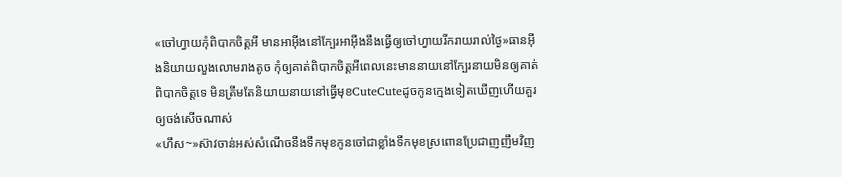«ចៅហ្វាយកុំពិបាកចិត្តអី មានអាអុីងនៅក្បែរអាអុីងនឹងធ្វើឲ្យចៅហ្វាយរីករាយរាល់ថ្ងៃ»ធានអុីងនិយាយលួងលោមរាងតូច កុំឲ្យគាត់ពិបាកចិត្តអីពេលនេះមាននាយនៅក្បែរនាយមិនឲ្យគាត់ពិបាកចិត្តទេ មិនត្រឹមតែនិយាយនាយនៅធ្វើមុខCuteCuteដូចកូនក្មេងទៀតឃើញហើយគួរឲ្យចង់សើចណាស់
«ហឹស~»ស៊ាវចាន់អស់សំណើចនឹងទឹកមុខកូនចៅជាខ្លាំងទឹកមុខស្រពោនប្រែជាញញឹមវិញ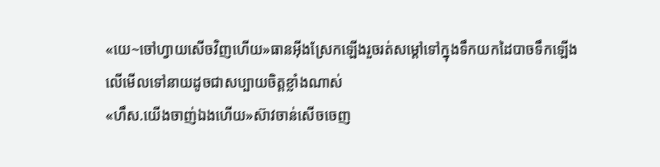«យេ~ចៅហ្វាយសើចវិញហើយ»ធានអុីងស្រែកឡើងរួចរត់សម្ដៅទៅក្នុងទឹកយកដៃបាចទឹកឡើងលើមើលទៅនាយដូចជាសប្បាយចិត្តខ្លាំងណាស់
«ហឹស.យើងចាញ់ឯងហើយ»ស៊ាវចាន់សើចចេញ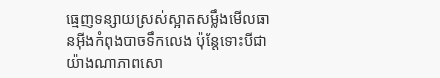ធ្មេញទន្សាយស្រស់ស្អាតសម្លឹងមើលធានអុីងកំពុងបាចទឹកលេង ប៉ុន្តែទោះបីជាយ៉ាងណាភាពសោ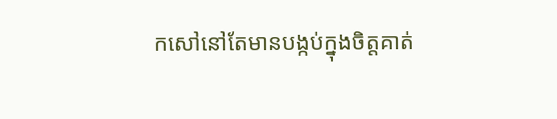កសៅនៅតែមានបង្កប់ក្នុងចិត្តគាត់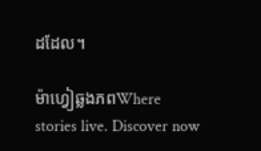ដដែល។

ម៉ាហ្វៀឆ្លងភពWhere stories live. Discover now